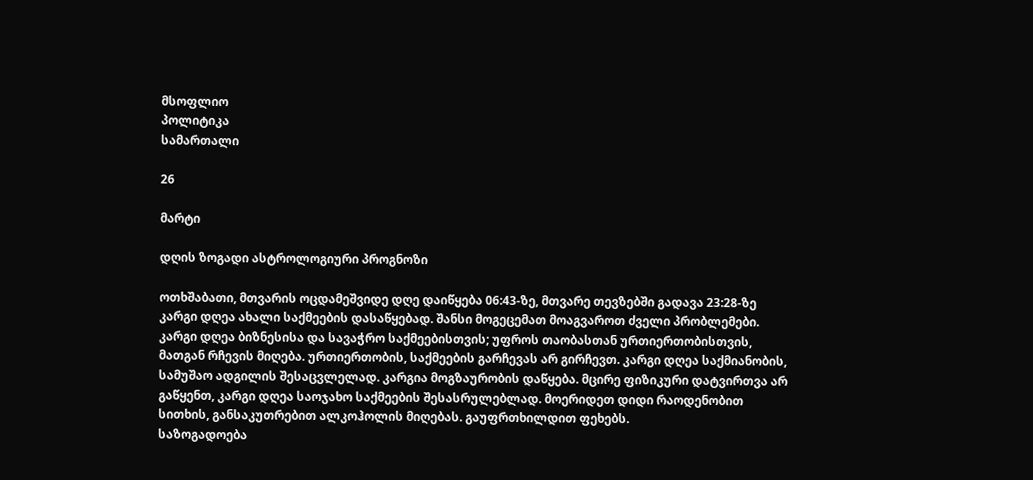მსოფლიო
პოლიტიკა
სამართალი

26

მარტი

დღის ზოგადი ასტროლოგიური პროგნოზი

ოთხშაბათი, მთვარის ოცდამეშვიდე დღე დაიწყება 06:43-ზე, მთვარე თევზებში გადავა 23:28-ზე კარგი დღეა ახალი საქმეების დასაწყებად. შანსი მოგეცემათ მოაგვაროთ ძველი პრობლემები. კარგი დღეა ბიზნესისა და სავაჭრო საქმეებისთვის; უფროს თაობასთან ურთიერთობისთვის, მათგან რჩევის მიღება. ურთიერთობის, საქმეების გარჩევას არ გირჩევთ. კარგი დღეა საქმიანობის, სამუშაო ადგილის შესაცვლელად. კარგია მოგზაურობის დაწყება. მცირე ფიზიკური დატვირთვა არ გაწყენთ, კარგი დღეა საოჯახო საქმეების შესასრულებლად. მოერიდეთ დიდი რაოდენობით სითხის, განსაკუთრებით ალკოჰოლის მიღებას. გაუფრთხილდით ფეხებს.
საზოგადოება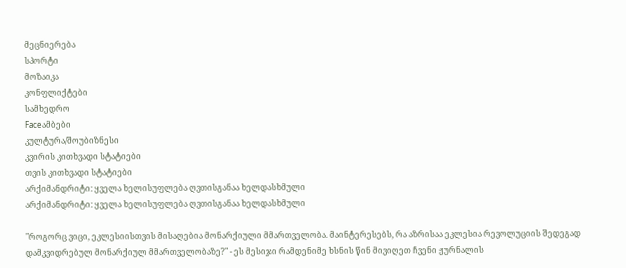მეცნიერება
სპორტი
მოზაიკა
კონფლიქტები
სამხედრო
Faceამბები
კულტურა/შოუბიზნესი
კვირის კითხვადი სტატიები
თვის კითხვადი სტატიები
არქიმანდრიტი: ყველა ხელისუფლება ღვთისგანაა ხელდასხმული
არქიმანდრიტი: ყველა ხელისუფლება ღვთისგანაა ხელდასხმული

"როგორც ვიცი, ეკლესიისთვის მისაღებია მონარქიული მმართველობა. მაინტერესებს, რა აზრისაა ეკლესია რევოლუციის შედეგად დამკვიდრებულ მონარქიულ მმართველობაზე?" - ეს მესიჯი რამდენიმე ხსნის წინ მივიღეთ ჩვენი ჟურნალის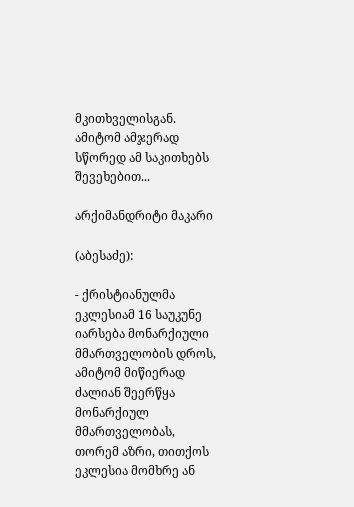მკითხველისგან. ამიტომ ამჯერად სწორედ ამ საკითხებს შევეხებით...

არქიმანდრიტი მაკარი

(აბესაძე):

- ქრისტიანულმა ეკლესიამ 16 საუკუნე იარსება მონარქიული მმართველობის დროს, ამიტომ მიწიერად ძალიან შეერწყა მონარქიულ მმართველობას, თორემ აზრი, თითქოს ეკლესია მომხრე ან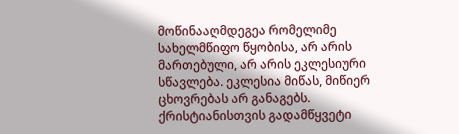მოწინააღმდეგეა რომელიმე სახელმწიფო წყობისა, არ არის მართებული, არ არის ეკლესიური სწავლება. ეკლესია მიწას, მიწიერ ცხოვრებას არ განაგებს. ქრისტიანისთვის გადამწყვეტი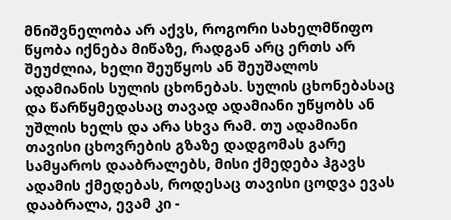მნიშვნელობა არ აქვს, როგორი სახელმწიფო წყობა იქნება მიწაზე, რადგან არც ერთს არ შეუძლია, ხელი შეუწყოს ან შეუშალოს ადამიანის სულის ცხონებას. სულის ცხონებასაც და წარწყმედასაც თავად ადამიანი უწყობს ან უშლის ხელს და არა სხვა რამ. თუ ადამიანი თავისი ცხოვრების გზაზე დადგომას გარე სამყაროს დააბრალებს, მისი ქმედება ჰგავს ადამის ქმედებას, როდესაც თავისი ცოდვა ევას დააბრალა, ევამ კი -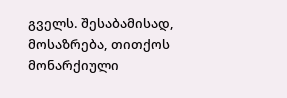გველს. შესაბამისად, მოსაზრება, თითქოს მონარქიული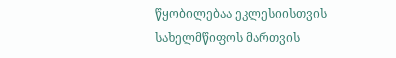წყობილებაა ეკლესიისთვის სახელმწიფოს მართვის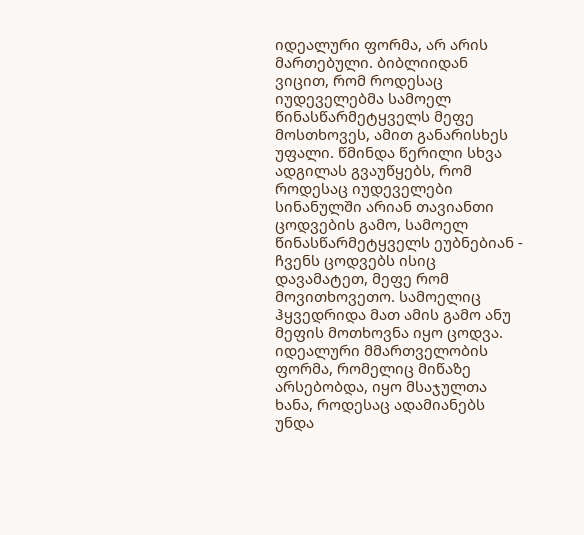იდეალური ფორმა, არ არის მართებული. ბიბლიიდან ვიცით, რომ როდესაც იუდეველებმა სამოელ წინასწარმეტყველს მეფე მოსთხოვეს, ამით განარისხეს უფალი. წმინდა წერილი სხვა ადგილას გვაუწყებს, რომ როდესაც იუდეველები სინანულში არიან თავიანთი ცოდვების გამო, სამოელ წინასწარმეტყველს ეუბნებიან - ჩვენს ცოდვებს ისიც დავამატეთ, მეფე რომ მოვითხოვეთო. სამოელიც ჰყვედრიდა მათ ამის გამო ანუ მეფის მოთხოვნა იყო ცოდვა. იდეალური მმართველობის ფორმა, რომელიც მიწაზე არსებობდა, იყო მსაჯულთა ხანა, როდესაც ადამიანებს უნდა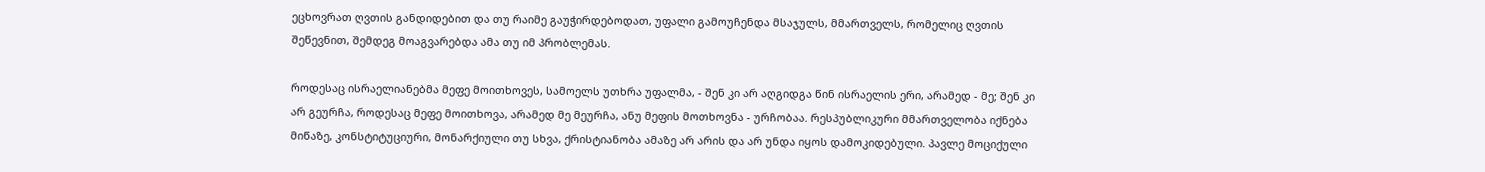ეცხოვრათ ღვთის განდიდებით და თუ რაიმე გაუჭირდებოდათ, უფალი გამოუჩენდა მსაჯულს, მმართველს, რომელიც ღვთის შეწევნით, შემდეგ მოაგვარებდა ამა თუ იმ პრობლემას.

როდესაც ისრაელიანებმა მეფე მოითხოვეს, სამოელს უთხრა უფალმა, - შენ კი არ აღგიდგა წინ ისრაელის ერი, არამედ - მე; შენ კი არ გეურჩა, როდესაც მეფე მოითხოვა, არამედ მე მეურჩა, ანუ მეფის მოთხოვნა - ურჩობაა. რესპუბლიკური მმართველობა იქნება მიწაზე, კონსტიტუციური, მონარქიული თუ სხვა, ქრისტიანობა ამაზე არ არის და არ უნდა იყოს დამოკიდებული. პავლე მოციქული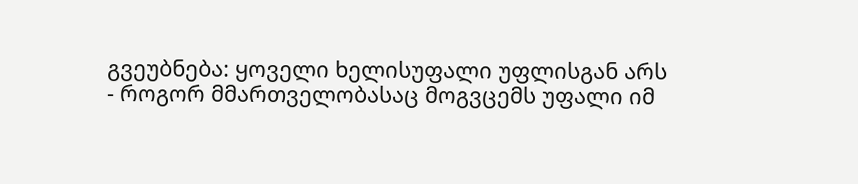გვეუბნება: ყოველი ხელისუფალი უფლისგან არს - როგორ მმართველობასაც მოგვცემს უფალი იმ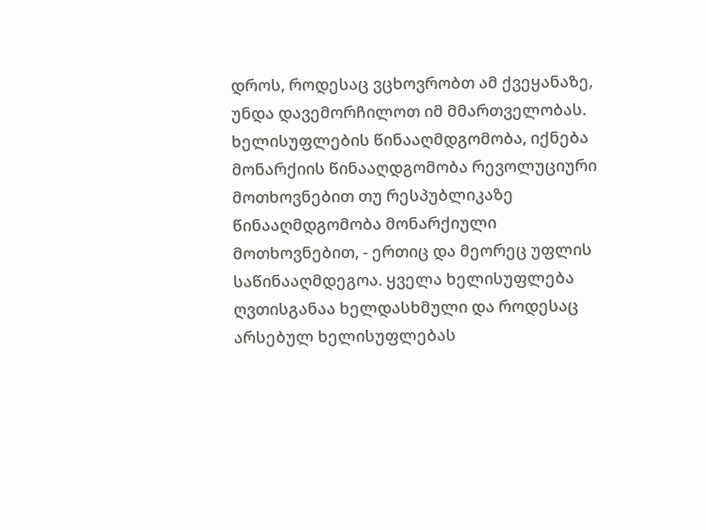დროს, როდესაც ვცხოვრობთ ამ ქვეყანაზე, უნდა დავემორჩილოთ იმ მმართველობას. ხელისუფლების წინააღმდგომობა, იქნება მონარქიის წინააღდგომობა რევოლუციური მოთხოვნებით თუ რესპუბლიკაზე წინააღმდგომობა მონარქიული მოთხოვნებით, - ერთიც და მეორეც უფლის საწინააღმდეგოა. ყველა ხელისუფლება ღვთისგანაა ხელდასხმული და როდესაც არსებულ ხელისუფლებას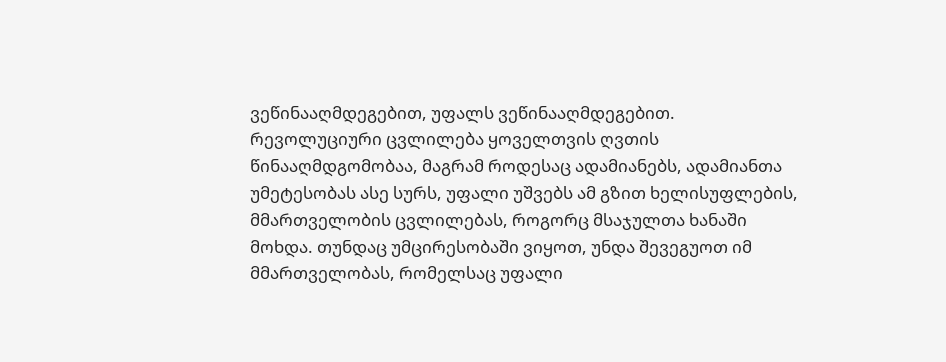ვეწინააღმდეგებით, უფალს ვეწინააღმდეგებით. რევოლუციური ცვლილება ყოველთვის ღვთის წინააღმდგომობაა, მაგრამ როდესაც ადამიანებს, ადამიანთა უმეტესობას ასე სურს, უფალი უშვებს ამ გზით ხელისუფლების, მმართველობის ცვლილებას, როგორც მსაჯულთა ხანაში მოხდა. თუნდაც უმცირესობაში ვიყოთ, უნდა შევეგუოთ იმ მმართველობას, რომელსაც უფალი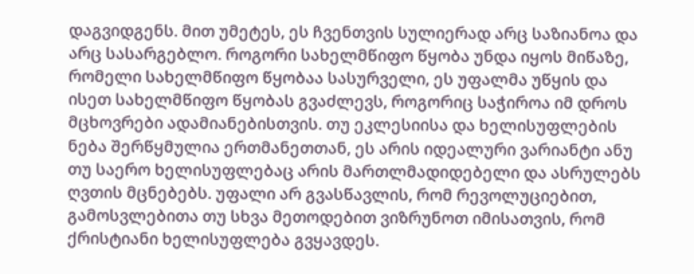დაგვიდგენს. მით უმეტეს, ეს ჩვენთვის სულიერად არც საზიანოა და არც სასარგებლო. როგორი სახელმწიფო წყობა უნდა იყოს მიწაზე, რომელი სახელმწიფო წყობაა სასურველი, ეს უფალმა უწყის და ისეთ სახელმწიფო წყობას გვაძლევს, როგორიც საჭიროა იმ დროს მცხოვრები ადამიანებისთვის. თუ ეკლესიისა და ხელისუფლების ნება შერწყმულია ერთმანეთთან, ეს არის იდეალური ვარიანტი ანუ თუ საერო ხელისუფლებაც არის მართლმადიდებელი და ასრულებს ღვთის მცნებებს. უფალი არ გვასწავლის, რომ რევოლუციებით, გამოსვლებითა თუ სხვა მეთოდებით ვიზრუნოთ იმისათვის, რომ ქრისტიანი ხელისუფლება გვყავდეს.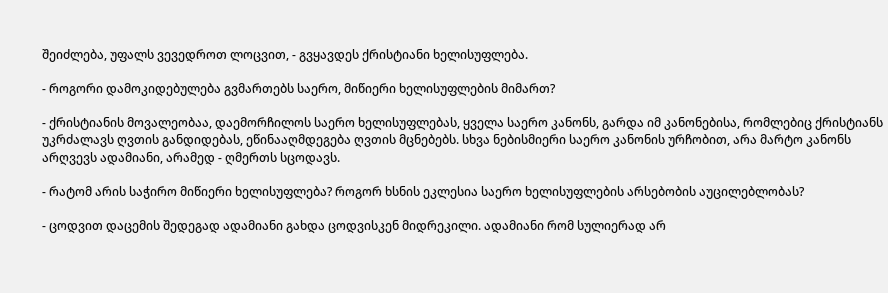შეიძლება, უფალს ვევედროთ ლოცვით, - გვყავდეს ქრისტიანი ხელისუფლება.

- როგორი დამოკიდებულება გვმართებს საერო, მიწიერი ხელისუფლების მიმართ?

- ქრისტიანის მოვალეობაა, დაემორჩილოს საერო ხელისუფლებას, ყველა საერო კანონს, გარდა იმ კანონებისა, რომლებიც ქრისტიანს უკრძალავს ღვთის განდიდებას, ეწინააღმდეგება ღვთის მცნებებს. სხვა ნებისმიერი საერო კანონის ურჩობით, არა მარტო კანონს არღვევს ადამიანი, არამედ - ღმერთს სცოდავს.

- რატომ არის საჭირო მიწიერი ხელისუფლება? როგორ ხსნის ეკლესია საერო ხელისუფლების არსებობის აუცილებლობას?

- ცოდვით დაცემის შედეგად ადამიანი გახდა ცოდვისკენ მიდრეკილი. ადამიანი რომ სულიერად არ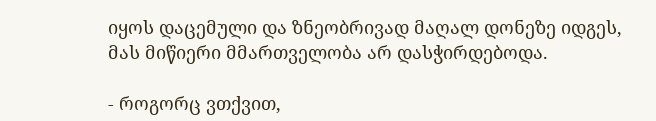იყოს დაცემული და ზნეობრივად მაღალ დონეზე იდგეს, მას მიწიერი მმართველობა არ დასჭირდებოდა.

- როგორც ვთქვით,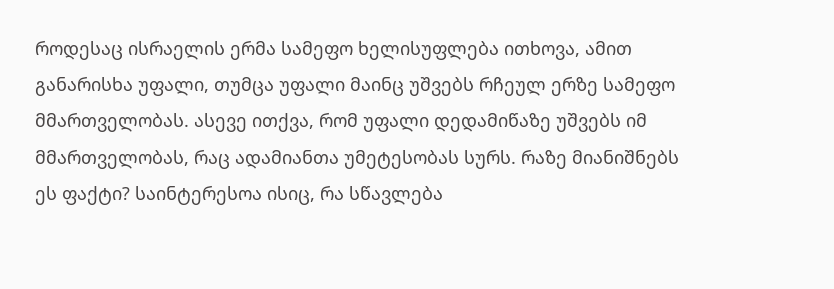როდესაც ისრაელის ერმა სამეფო ხელისუფლება ითხოვა, ამით განარისხა უფალი, თუმცა უფალი მაინც უშვებს რჩეულ ერზე სამეფო მმართველობას. ასევე ითქვა, რომ უფალი დედამიწაზე უშვებს იმ მმართველობას, რაც ადამიანთა უმეტესობას სურს. რაზე მიანიშნებს ეს ფაქტი? საინტერესოა ისიც, რა სწავლება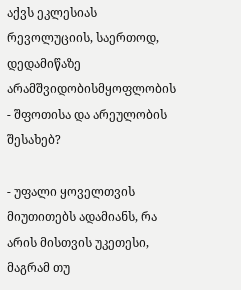აქვს ეკლესიას რევოლუციის, საერთოდ, დედამიწაზე არამშვიდობისმყოფლობის - შფოთისა და არეულობის შესახებ?

- უფალი ყოველთვის მიუთითებს ადამიანს, რა არის მისთვის უკეთესი, მაგრამ თუ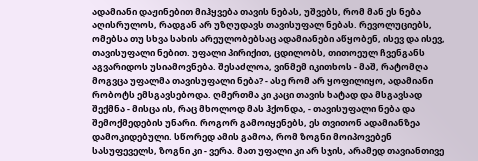ადამიანი დაჟინებით მიჰყვება თავის ნებას, უშვებს, რომ მან ეს ნება აღისრულოს, რადგან არ უზღუდავს თავისუფალ ნებას. რევოლუციებს, ომებსა თუ სხვა სახის არეულობებსაც ადამიანები აწყობენ, ისევ და ისევ, თავისუფალი ნებით. უფალი პირიქით, ცდილობს, თითოეულ ჩვენგანს აგვარიდოს უსიამოვნება. შესაძლოა, ვინმემ იკითხოს - მაშ, რატომღა მოგვცა უფალმა თავისუფალი ნება? - ასე რომ არ ყოფილიყო, ადამიანი რობოტს ემსგავსებოდა. ღმერთმა კი კაცი თავის ხატად და მსგავსად შექმნა - მისცა ის, რაც მხოლოდ მას ჰქონდა, - თავისუფალი ნება და შემოქმედების უნარი. როგორ გამოიყენებს, ეს თვითონ ადამიანზეა დამოკიდებული. სწორედ ამის გამოა, რომ ზოგნი მოიპოვებენ სასუფეველს, ზოგნი კი - ვერა. მათ უფალი კი არ სჯის, არამედ თავიანთივე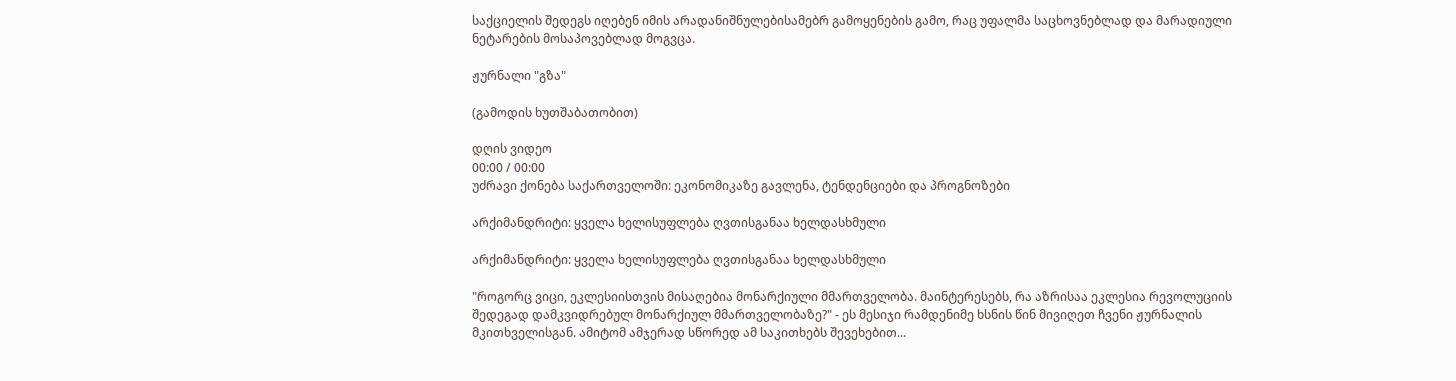საქციელის შედეგს იღებენ იმის არადანიშნულებისამებრ გამოყენების გამო, რაც უფალმა საცხოვნებლად და მარადიული ნეტარების მოსაპოვებლად მოგვცა.

ჟურნალი "გზა"

(გამოდის ხუთშაბათობით)

დღის ვიდეო
00:00 / 00:00
უძრავი ქონება საქართველოში: ეკონომიკაზე გავლენა, ტენდენციები და პროგნოზები

არქიმანდრიტი: ყველა ხელისუფლება ღვთისგანაა ხელდასხმული

არქიმანდრიტი: ყველა ხელისუფლება ღვთისგანაა ხელდასხმული

"როგორც ვიცი, ეკლესიისთვის მისაღებია მონარქიული მმართველობა. მაინტერესებს, რა აზრისაა ეკლესია რევოლუციის შედეგად დამკვიდრებულ მონარქიულ მმართველობაზე?" - ეს მესიჯი რამდენიმე ხსნის წინ მივიღეთ ჩვენი ჟურნალის მკითხველისგან. ამიტომ ამჯერად სწორედ ამ საკითხებს შევეხებით...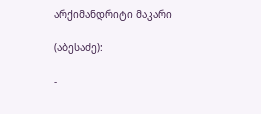არქიმანდრიტი მაკარი

(აბესაძე):

-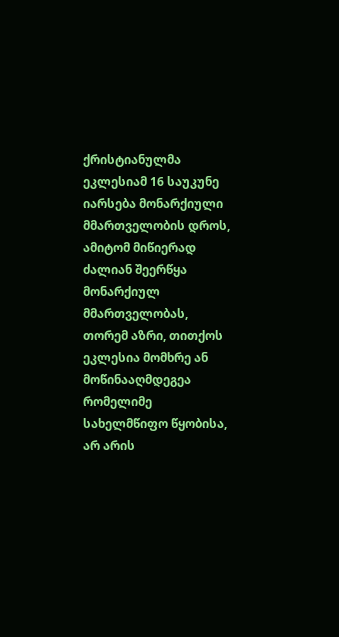ქრისტიანულმა ეკლესიამ 16 საუკუნე იარსება მონარქიული მმართველობის დროს, ამიტომ მიწიერად ძალიან შეერწყა მონარქიულ მმართველობას, თორემ აზრი, თითქოს ეკლესია მომხრე ან მოწინააღმდეგეა რომელიმე სახელმწიფო წყობისა, არ არის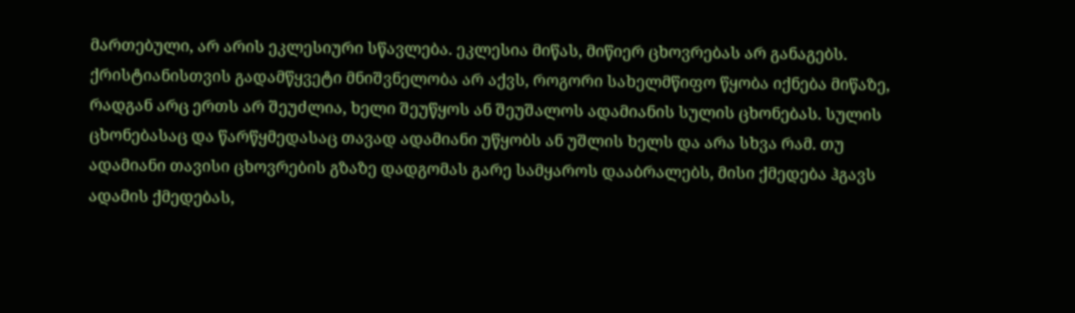მართებული, არ არის ეკლესიური სწავლება. ეკლესია მიწას, მიწიერ ცხოვრებას არ განაგებს. ქრისტიანისთვის გადამწყვეტი მნიშვნელობა არ აქვს, როგორი სახელმწიფო წყობა იქნება მიწაზე, რადგან არც ერთს არ შეუძლია, ხელი შეუწყოს ან შეუშალოს ადამიანის სულის ცხონებას. სულის ცხონებასაც და წარწყმედასაც თავად ადამიანი უწყობს ან უშლის ხელს და არა სხვა რამ. თუ ადამიანი თავისი ცხოვრების გზაზე დადგომას გარე სამყაროს დააბრალებს, მისი ქმედება ჰგავს ადამის ქმედებას,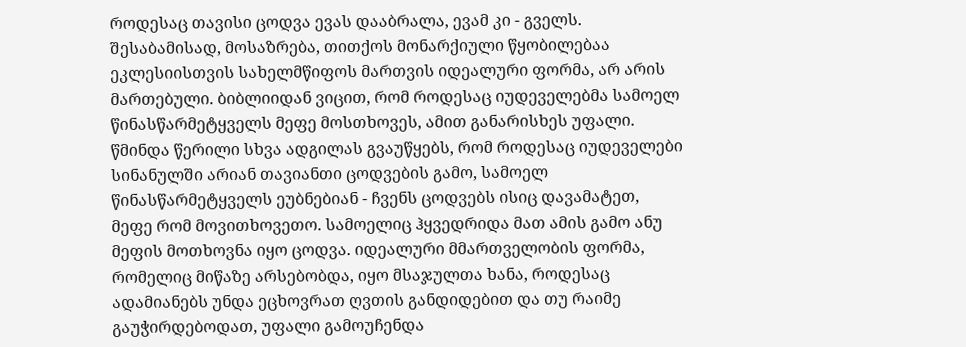როდესაც თავისი ცოდვა ევას დააბრალა, ევამ კი - გველს. შესაბამისად, მოსაზრება, თითქოს მონარქიული წყობილებაა ეკლესიისთვის სახელმწიფოს მართვის იდეალური ფორმა, არ არის მართებული. ბიბლიიდან ვიცით, რომ როდესაც იუდეველებმა სამოელ წინასწარმეტყველს მეფე მოსთხოვეს, ამით განარისხეს უფალი. წმინდა წერილი სხვა ადგილას გვაუწყებს, რომ როდესაც იუდეველები სინანულში არიან თავიანთი ცოდვების გამო, სამოელ წინასწარმეტყველს ეუბნებიან - ჩვენს ცოდვებს ისიც დავამატეთ, მეფე რომ მოვითხოვეთო. სამოელიც ჰყვედრიდა მათ ამის გამო ანუ მეფის მოთხოვნა იყო ცოდვა. იდეალური მმართველობის ფორმა, რომელიც მიწაზე არსებობდა, იყო მსაჯულთა ხანა, როდესაც ადამიანებს უნდა ეცხოვრათ ღვთის განდიდებით და თუ რაიმე გაუჭირდებოდათ, უფალი გამოუჩენდა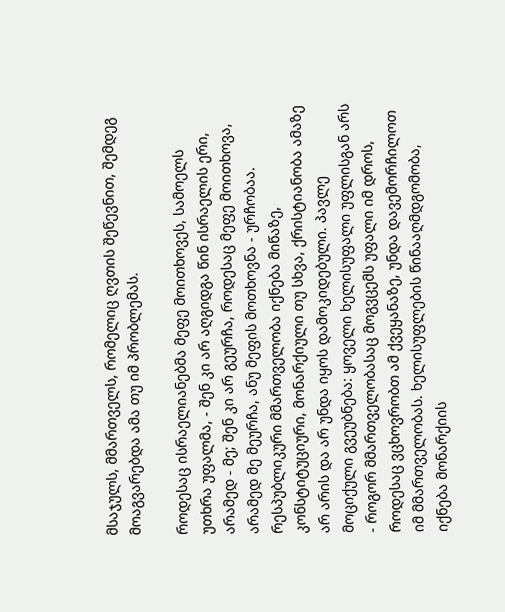მსაჯულს, მმართველს, რომელიც ღვთის შეწევნით, შემდეგ მოაგვარებდა ამა თუ იმ პრობლემას.

როდესაც ისრაელიანებმა მეფე მოითხოვეს, სამოელს უთხრა უფალმა, - შენ კი არ აღგიდგა წინ ისრაელის ერი, არამედ - მე; შენ კი არ გეურჩა, როდესაც მეფე მოითხოვა, არამედ მე მეურჩა, ანუ მეფის მოთხოვნა - ურჩობაა. რესპუბლიკური მმართველობა იქნება მიწაზე, კონსტიტუციური, მონარქიული თუ სხვა, ქრისტიანობა ამაზე არ არის და არ უნდა იყოს დამოკიდებული. პავლე მოციქული გვეუბნება: ყოველი ხელისუფალი უფლისგან არს - როგორ მმართველობასაც მოგვცემს უფალი იმ დროს, როდესაც ვცხოვრობთ ამ ქვეყანაზე, უნდა დავემორჩილოთ იმ მმართველობას. ხელისუფლების წინააღმდგომობა, იქნება მონარქიის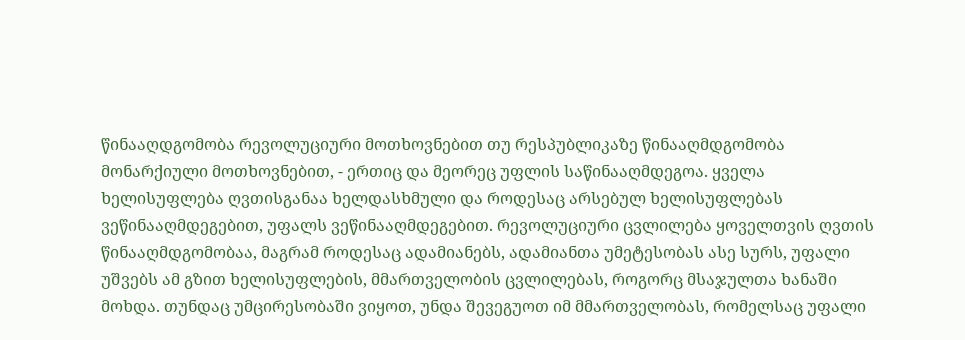წინააღდგომობა რევოლუციური მოთხოვნებით თუ რესპუბლიკაზე წინააღმდგომობა მონარქიული მოთხოვნებით, - ერთიც და მეორეც უფლის საწინააღმდეგოა. ყველა ხელისუფლება ღვთისგანაა ხელდასხმული და როდესაც არსებულ ხელისუფლებას ვეწინააღმდეგებით, უფალს ვეწინააღმდეგებით. რევოლუციური ცვლილება ყოველთვის ღვთის წინააღმდგომობაა, მაგრამ როდესაც ადამიანებს, ადამიანთა უმეტესობას ასე სურს, უფალი უშვებს ამ გზით ხელისუფლების, მმართველობის ცვლილებას, როგორც მსაჯულთა ხანაში მოხდა. თუნდაც უმცირესობაში ვიყოთ, უნდა შევეგუოთ იმ მმართველობას, რომელსაც უფალი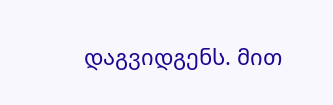დაგვიდგენს. მით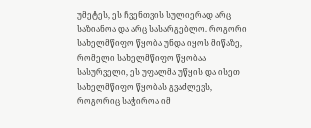უმეტეს, ეს ჩვენთვის სულიერად არც საზიანოა და არც სასარგებლო. როგორი სახელმწიფო წყობა უნდა იყოს მიწაზე, რომელი სახელმწიფო წყობაა სასურველი, ეს უფალმა უწყის და ისეთ სახელმწიფო წყობას გვაძლევს, როგორიც საჭიროა იმ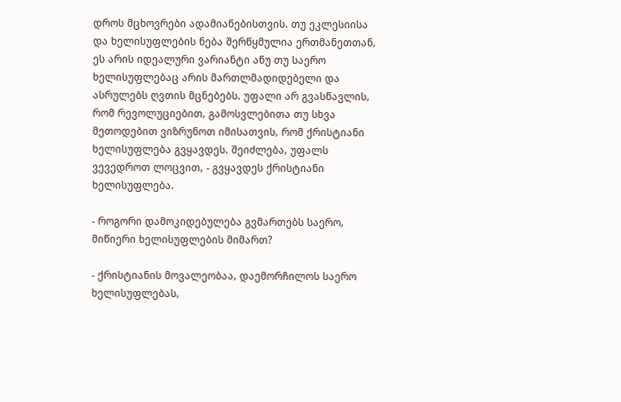დროს მცხოვრები ადამიანებისთვის. თუ ეკლესიისა და ხელისუფლების ნება შერწყმულია ერთმანეთთან, ეს არის იდეალური ვარიანტი ანუ თუ საერო ხელისუფლებაც არის მართლმადიდებელი და ასრულებს ღვთის მცნებებს. უფალი არ გვასწავლის, რომ რევოლუციებით, გამოსვლებითა თუ სხვა მეთოდებით ვიზრუნოთ იმისათვის, რომ ქრისტიანი ხელისუფლება გვყავდეს. შეიძლება, უფალს ვევედროთ ლოცვით, - გვყავდეს ქრისტიანი ხელისუფლება.

- როგორი დამოკიდებულება გვმართებს საერო, მიწიერი ხელისუფლების მიმართ?

- ქრისტიანის მოვალეობაა, დაემორჩილოს საერო ხელისუფლებას,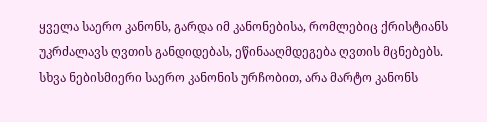ყველა საერო კანონს, გარდა იმ კანონებისა, რომლებიც ქრისტიანს უკრძალავს ღვთის განდიდებას, ეწინააღმდეგება ღვთის მცნებებს. სხვა ნებისმიერი საერო კანონის ურჩობით, არა მარტო კანონს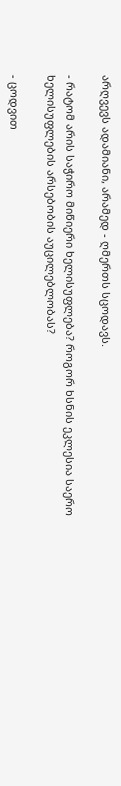არღვევს ადამიანი, არამედ - ღმერთს სცოდავს.

- რატომ არის საჭირო მიწიერი ხელისუფლება? როგორ ხსნის ეკლესია საერო ხელისუფლების არსებობის აუცილებლობას?

- ცოდვით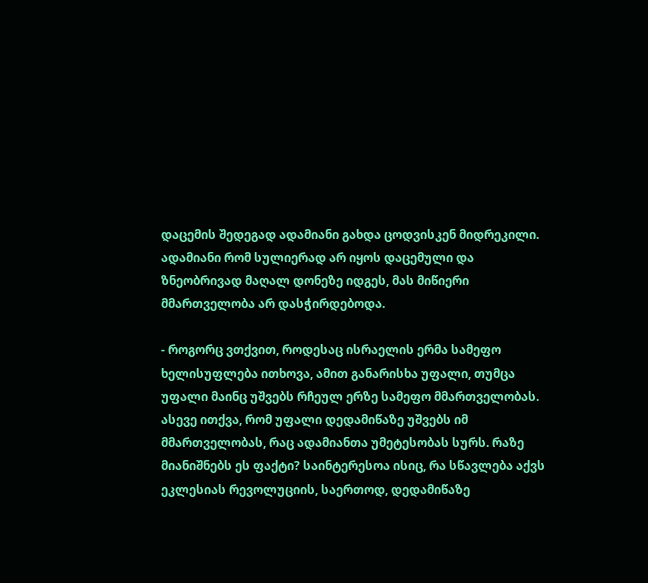დაცემის შედეგად ადამიანი გახდა ცოდვისკენ მიდრეკილი. ადამიანი რომ სულიერად არ იყოს დაცემული და ზნეობრივად მაღალ დონეზე იდგეს, მას მიწიერი მმართველობა არ დასჭირდებოდა.

- როგორც ვთქვით, როდესაც ისრაელის ერმა სამეფო ხელისუფლება ითხოვა, ამით განარისხა უფალი, თუმცა უფალი მაინც უშვებს რჩეულ ერზე სამეფო მმართველობას. ასევე ითქვა, რომ უფალი დედამიწაზე უშვებს იმ მმართველობას, რაც ადამიანთა უმეტესობას სურს. რაზე მიანიშნებს ეს ფაქტი? საინტერესოა ისიც, რა სწავლება აქვს ეკლესიას რევოლუციის, საერთოდ, დედამიწაზე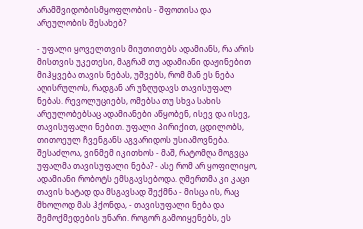არამშვიდობისმყოფლობის - შფოთისა და არეულობის შესახებ?

- უფალი ყოველთვის მიუთითებს ადამიანს, რა არის მისთვის უკეთესი, მაგრამ თუ ადამიანი დაჟინებით მიჰყვება თავის ნებას, უშვებს, რომ მან ეს ნება აღისრულოს, რადგან არ უზღუდავს თავისუფალ ნებას. რევოლუციებს, ომებსა თუ სხვა სახის არეულობებსაც ადამიანები აწყობენ, ისევ და ისევ, თავისუფალი ნებით. უფალი პირიქით, ცდილობს, თითოეულ ჩვენგანს აგვარიდოს უსიამოვნება. შესაძლოა, ვინმემ იკითხოს - მაშ, რატომღა მოგვცა უფალმა თავისუფალი ნება? - ასე რომ არ ყოფილიყო, ადამიანი რობოტს ემსგავსებოდა. ღმერთმა კი კაცი თავის ხატად და მსგავსად შექმნა - მისცა ის, რაც მხოლოდ მას ჰქონდა, - თავისუფალი ნება და შემოქმედების უნარი. როგორ გამოიყენებს, ეს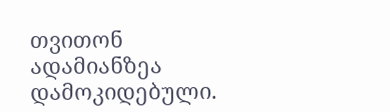თვითონ ადამიანზეა დამოკიდებული.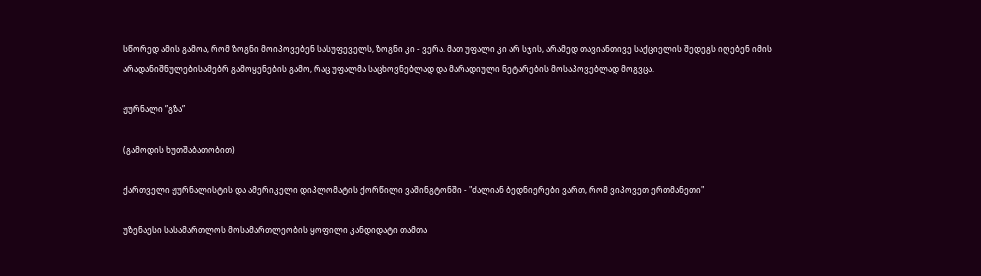სწორედ ამის გამოა, რომ ზოგნი მოიპოვებენ სასუფეველს, ზოგნი კი - ვერა. მათ უფალი კი არ სჯის, არამედ თავიანთივე საქციელის შედეგს იღებენ იმის არადანიშნულებისამებრ გამოყენების გამო, რაც უფალმა საცხოვნებლად და მარადიული ნეტარების მოსაპოვებლად მოგვცა.

ჟურნალი ”გზა”

(გამოდის ხუთშაბათობით)

ქართველი ჟურნალისტის და ამერიკელი დიპლომატის ქორწილი ვაშინგტონში - "ძალიან ბედნიერები ვართ, რომ ვიპოვეთ ერთმანეთი"

უზენაესი სასამართლოს მოსამართლეობის ყოფილი კანდიდატი თამთა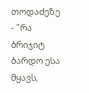თოდაძეზე - "რა ბრიჯიტ ბარდო ესა მყავს,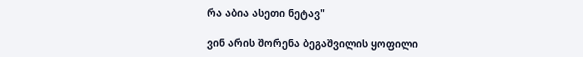რა აბია ასეთი ნეტავ"

ვინ არის შორენა ბეგაშვილის ყოფილი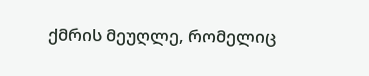ქმრის მეუღლე, რომელიც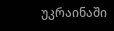უკრაინაში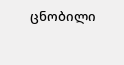ცნობილი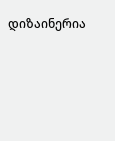დიზაინერია